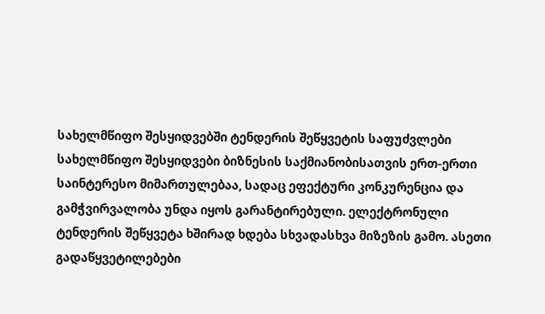სახელმწიფო შესყიდვებში ტენდერის შეწყვეტის საფუძვლები
სახელმწიფო შესყიდვები ბიზნესის საქმიანობისათვის ერთ-ერთი საინტერესო მიმართულებაა, სადაც ეფექტური კონკურენცია და გამჭვირვალობა უნდა იყოს გარანტირებული. ელექტრონული ტენდერის შეწყვეტა ხშირად ხდება სხვადასხვა მიზეზის გამო. ასეთი გადაწყვეტილებები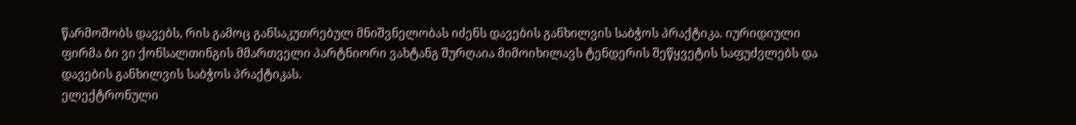წარმოშობს დავებს, რის გამოც განსაკუთრებულ მნიშვნელობას იძენს დავების განხილვის საბჭოს პრაქტიკა. იურიდიული ფირმა ბი ვი ქონსალთინგის მმართველი პარტნიორი ვახტანგ შურღაია მიმოიხილავს ტენდერის შეწყვეტის საფუძვლებს და დავების განხილვის საბჭოს პრაქტიკას.
ელექტრონული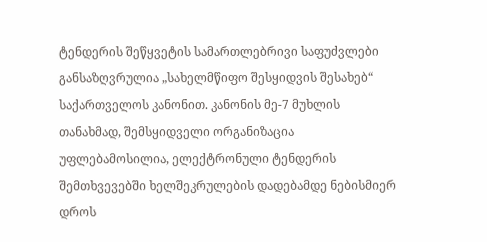ტენდერის შეწყვეტის სამართლებრივი საფუძვლები განსაზღვრულია „სახელმწიფო შესყიდვის შესახებ“ საქართველოს კანონით. კანონის მე-7 მუხლის თანახმად, შემსყიდველი ორგანიზაცია უფლებამოსილია, ელექტრონული ტენდერის შემთხვევებში ხელშეკრულების დადებამდე ნებისმიერ დროს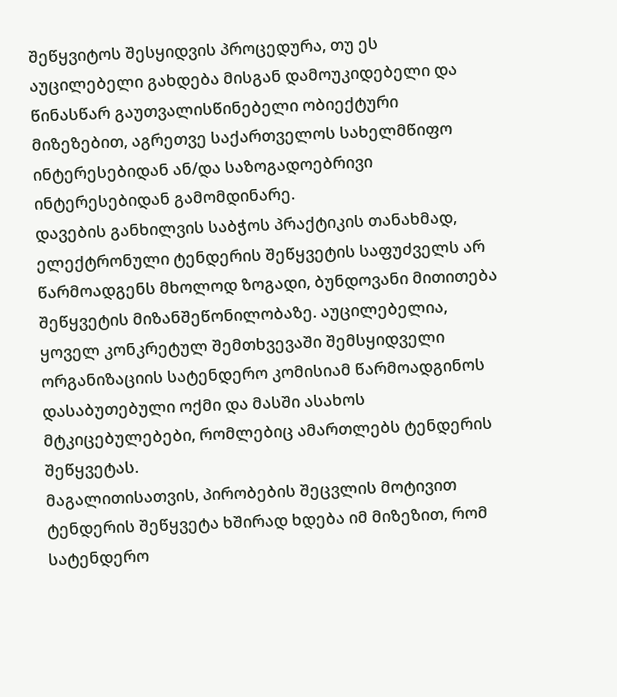შეწყვიტოს შესყიდვის პროცედურა, თუ ეს აუცილებელი გახდება მისგან დამოუკიდებელი და წინასწარ გაუთვალისწინებელი ობიექტური მიზეზებით, აგრეთვე საქართველოს სახელმწიფო ინტერესებიდან ან/და საზოგადოებრივი ინტერესებიდან გამომდინარე.
დავების განხილვის საბჭოს პრაქტიკის თანახმად, ელექტრონული ტენდერის შეწყვეტის საფუძველს არ წარმოადგენს მხოლოდ ზოგადი, ბუნდოვანი მითითება შეწყვეტის მიზანშეწონილობაზე. აუცილებელია, ყოველ კონკრეტულ შემთხვევაში შემსყიდველი ორგანიზაციის სატენდერო კომისიამ წარმოადგინოს დასაბუთებული ოქმი და მასში ასახოს მტკიცებულებები, რომლებიც ამართლებს ტენდერის შეწყვეტას.
მაგალითისათვის, პირობების შეცვლის მოტივით ტენდერის შეწყვეტა ხშირად ხდება იმ მიზეზით, რომ სატენდერო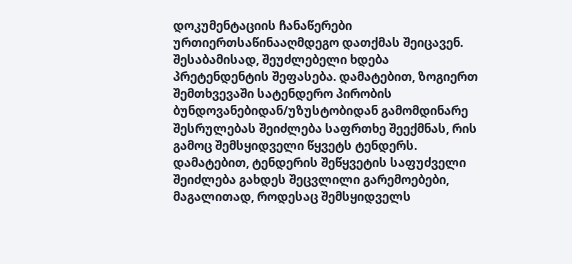დოკუმენტაციის ჩანაწერები ურთიერთსაწინააღმდეგო დათქმას შეიცავენ. შესაბამისად, შეუძლებელი ხდება პრეტენდენტის შეფასება. დამატებით, ზოგიერთ შემთხვევაში სატენდერო პირობის ბუნდოვანებიდან/უზუსტობიდან გამომდინარე შესრულებას შეიძლება საფრთხე შეექმნას, რის გამოც შემსყიდველი წყვეტს ტენდერს.
დამატებით, ტენდერის შეწყვეტის საფუძველი შეიძლება გახდეს შეცვლილი გარემოებები, მაგალითად, როდესაც შემსყიდველს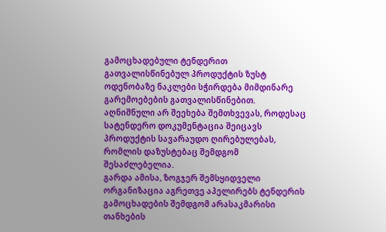გამოცხადებული ტენდერით გათვალისწინებულ პროდუქტის ზუსტ ოდენობაზე ნაკლები სჭირდება მიმდინარე გარემოებების გათვალისწინებით. აღნიშნული არ შეეხება შემთხვევას, როდესაც სატენდერო დოკუმენტაცია შეიცავს პროდუქტის სავარაუდო ღირებულებას, რომლის დაზუსტებაც შემდგომ შესაძლებელია.
გარდა ამისა, ზოგჯერ შემსყიდველი ორგანიზაცია აგრეთვე აპელირებს ტენდერის გამოცხადების შემდგომ არასაკმარისი თანხების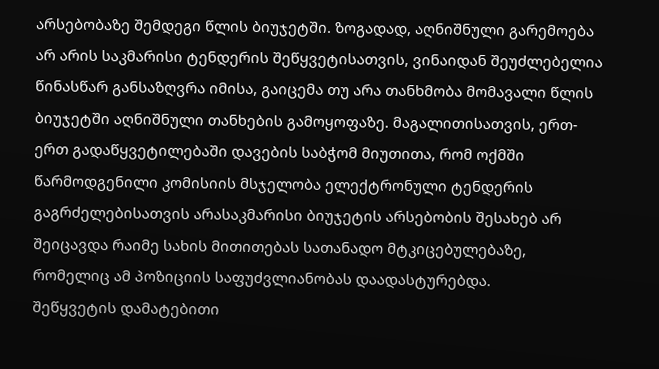არსებობაზე შემდეგი წლის ბიუჯეტში. ზოგადად, აღნიშნული გარემოება არ არის საკმარისი ტენდერის შეწყვეტისათვის, ვინაიდან შეუძლებელია წინასწარ განსაზღვრა იმისა, გაიცემა თუ არა თანხმობა მომავალი წლის ბიუჯეტში აღნიშნული თანხების გამოყოფაზე. მაგალითისათვის, ერთ-ერთ გადაწყვეტილებაში დავების საბჭომ მიუთითა, რომ ოქმში წარმოდგენილი კომისიის მსჯელობა ელექტრონული ტენდერის გაგრძელებისათვის არასაკმარისი ბიუჯეტის არსებობის შესახებ არ შეიცავდა რაიმე სახის მითითებას სათანადო მტკიცებულებაზე, რომელიც ამ პოზიციის საფუძვლიანობას დაადასტურებდა.
შეწყვეტის დამატებითი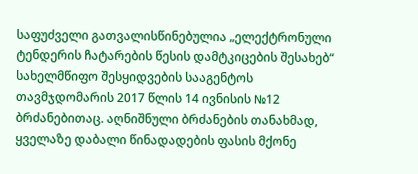საფუძველი გათვალისწინებულია „ელექტრონული ტენდერის ჩატარების წესის დამტკიცების შესახებ“ სახელმწიფო შესყიდვების სააგენტოს თავმჯდომარის 2017 წლის 14 ივნისის №12 ბრძანებითაც. აღნიშნული ბრძანების თანახმად, ყველაზე დაბალი წინადადების ფასის მქონე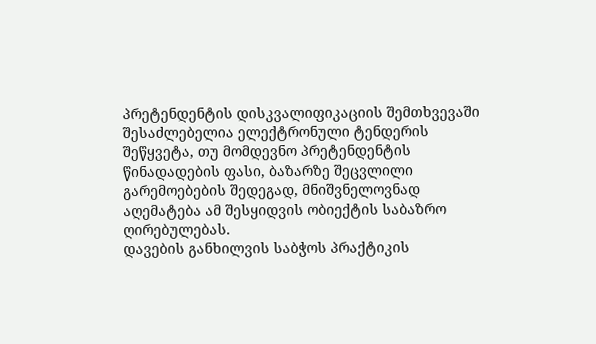პრეტენდენტის დისკვალიფიკაციის შემთხვევაში შესაძლებელია ელექტრონული ტენდერის შეწყვეტა, თუ მომდევნო პრეტენდენტის წინადადების ფასი, ბაზარზე შეცვლილი გარემოებების შედეგად, მნიშვნელოვნად აღემატება ამ შესყიდვის ობიექტის საბაზრო ღირებულებას.
დავების განხილვის საბჭოს პრაქტიკის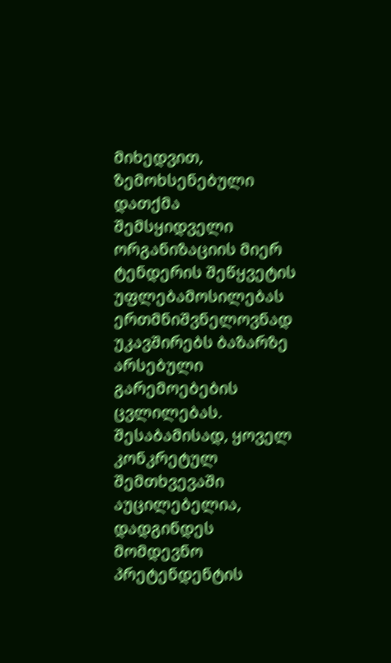მიხედვით, ზემოხსენებული დათქმა შემსყიდველი ორგანიზაციის მიერ ტენდერის შეწყვეტის უფლებამოსილებას ერთმნიშვნელოვნად უკავშირებს ბაზარზე არსებული გარემოებების ცვლილებას. შესაბამისად, ყოველ კონკრეტულ შემთხვევაში აუცილებელია, დადგინდეს მომდევნო პრეტენდენტის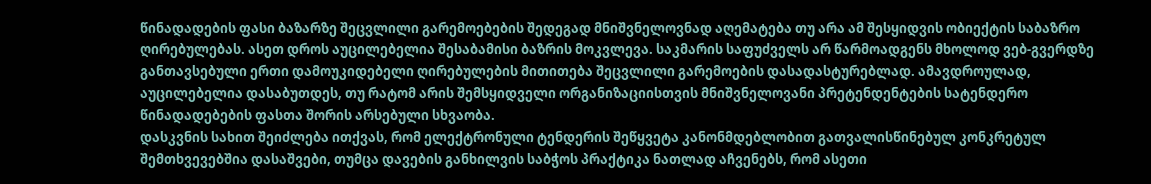წინადადების ფასი ბაზარზე შეცვლილი გარემოებების შედეგად მნიშვნელოვნად აღემატება თუ არა ამ შესყიდვის ობიექტის საბაზრო ღირებულებას. ასეთ დროს აუცილებელია შესაბამისი ბაზრის მოკვლევა. საკმარის საფუძველს არ წარმოადგენს მხოლოდ ვებ-გვერდზე განთავსებული ერთი დამოუკიდებელი ღირებულების მითითება შეცვლილი გარემოების დასადასტურებლად. ამავდროულად, აუცილებელია დასაბუთდეს, თუ რატომ არის შემსყიდველი ორგანიზაციისთვის მნიშვნელოვანი პრეტენდენტების სატენდერო წინადადებების ფასთა შორის არსებული სხვაობა.
დასკვნის სახით შეიძლება ითქვას, რომ ელექტრონული ტენდერის შეწყვეტა კანონმდებლობით გათვალისწინებულ კონკრეტულ შემთხვევებშია დასაშვები, თუმცა დავების განხილვის საბჭოს პრაქტიკა ნათლად აჩვენებს, რომ ასეთი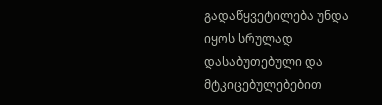გადაწყვეტილება უნდა იყოს სრულად დასაბუთებული და მტკიცებულებებით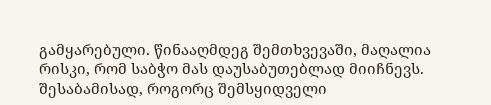გამყარებული. წინააღმდეგ შემთხვევაში, მაღალია რისკი, რომ საბჭო მას დაუსაბუთებლად მიიჩნევს. შესაბამისად, როგორც შემსყიდველი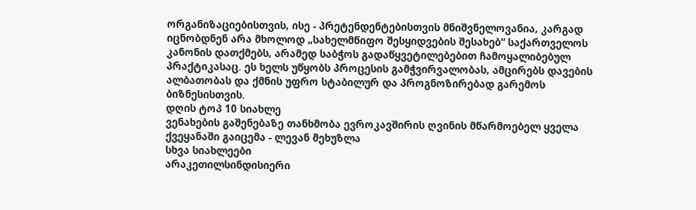ორგანიზაციებისთვის, ისე - პრეტენდენტებისთვის მნიშვნელოვანია, კარგად იცნობდნენ არა მხოლოდ „სახელმწიფო შესყიდვების შესახებ“ საქართველოს კანონის დათქმებს, არამედ საბჭოს გადაწყვეტილებებით ჩამოყალიბებულ პრაქტიკასაც. ეს ხელს უწყობს პროცესის გამჭვირვალობას, ამცირებს დავების ალბათობას და ქმნის უფრო სტაბილურ და პროგნოზირებად გარემოს ბიზნესისთვის.
დღის ტოპ 10 სიახლე
ვენახების გაშენებაზე თანხმობა ევროკავშირის ღვინის მწარმოებელ ყველა ქვეყანაში გაიცემა - ლევან მეხუზლა
სხვა სიახლეები
არაკეთილსინდისიერი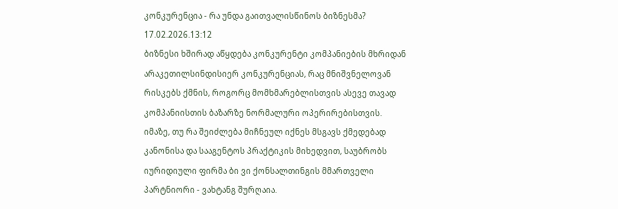კონკურენცია - რა უნდა გაითვალისწინოს ბიზნესმა?
17.02.2026.13:12
ბიზნესი ხშირად აწყდება კონკურენტი კომპანიების მხრიდან არაკეთილსინდისიერ კონკურენციას, რაც მნიშვნელოვან რისკებს ქმნის, როგორც მომხმარებლისთვის ასევე თავად კომპანიისთის ბაზარზე ნორმალური ოპერირებისთვის. იმაზე, თუ რა შეიძლება მიჩნეულ იქნეს მსგავს ქმედებად კანონისა და სააგენტოს პრაქტიკის მიხედვით, საუბრობს იურიდიული ფირმა ბი ვი ქონსალთინგის მმართველი პარტნიორი - ვახტანგ შურღაია.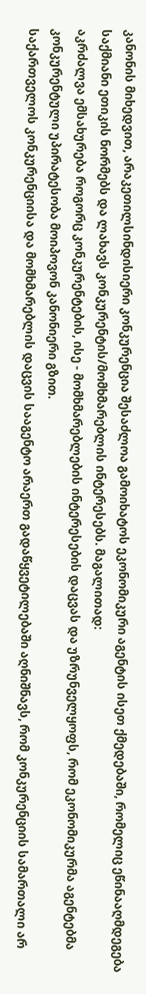კანონის მიხედვით, არაკეთილსინდისიერი კონკურენცია შესაძლოა გამოიხატოს ეკონომიკური აგენტის ისეთ ქმედებაში, რომელიც ეწინააღმდეგება საქმიანი ეთიკის ნორმებს და ლახავს კონკურენტის/მომხმარებლის ინტერესებს. მაგალითად:
აკრძალვა ემსახურება როგორც კონკურენტების, ისე - მომხმარებლების ინტერესების დაცვას და უზრუნველყოფს, რომ ეკონომიკურმა აგენტებმა კონკურენტული უპირატესობა მოიპოვონ კანონიერი გზით.
საქართველოს კონკურენციისა და მომხმარებლის დაცვის სააგენტო არაერთ გადაწყვეტილებაში აღნიშნავს, რომ კონკურენციის სამართალი არ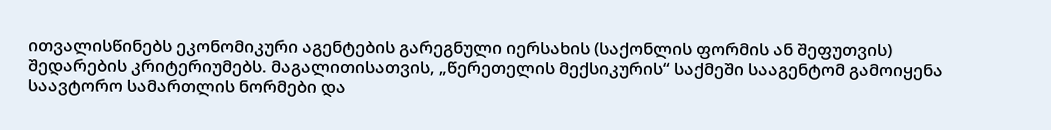ითვალისწინებს ეკონომიკური აგენტების გარეგნული იერსახის (საქონლის ფორმის ან შეფუთვის) შედარების კრიტერიუმებს. მაგალითისათვის, „წერეთელის მექსიკურის“ საქმეში სააგენტომ გამოიყენა საავტორო სამართლის ნორმები და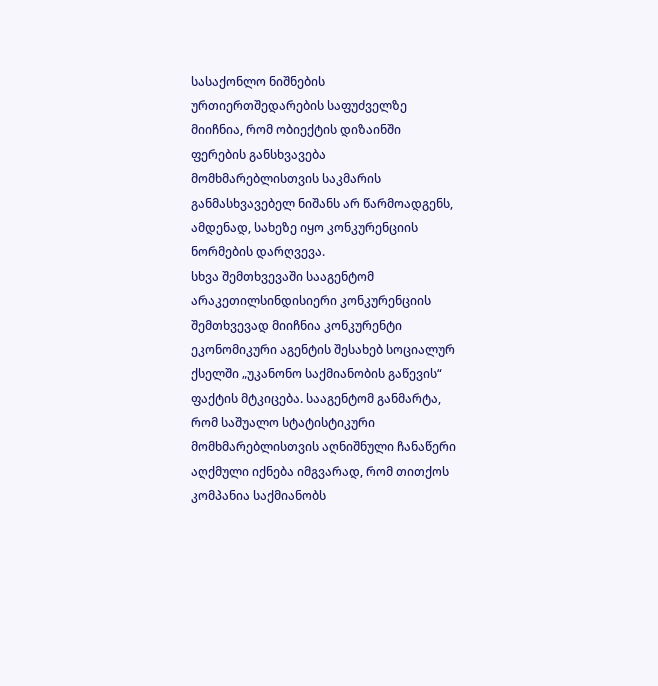სასაქონლო ნიშნების ურთიერთშედარების საფუძველზე მიიჩნია, რომ ობიექტის დიზაინში ფერების განსხვავება მომხმარებლისთვის საკმარის განმასხვავებელ ნიშანს არ წარმოადგენს, ამდენად, სახეზე იყო კონკურენციის ნორმების დარღვევა.
სხვა შემთხვევაში სააგენტომ არაკეთილსინდისიერი კონკურენციის შემთხვევად მიიჩნია კონკურენტი ეკონომიკური აგენტის შესახებ სოციალურ ქსელში „უკანონო საქმიანობის გაწევის“ ფაქტის მტკიცება. სააგენტომ განმარტა, რომ საშუალო სტატისტიკური მომხმარებლისთვის აღნიშნული ჩანაწერი აღქმული იქნება იმგვარად, რომ თითქოს კომპანია საქმიანობს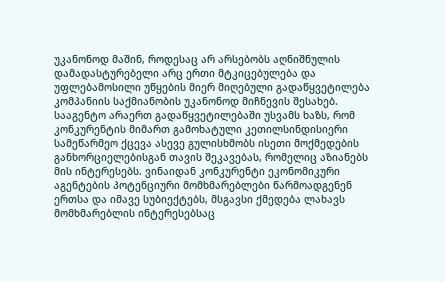უკანონოდ მაშინ, როდესაც არ არსებობს აღნიშნულის დამადასტურებელი არც ერთი მტკიცებულება და უფლებამოსილი უწყების მიერ მიღებული გადაწყვეტილება კომპანიის საქმიანობის უკანონოდ მიჩნევის შესახებ.
სააგენტო არაერთ გადაწყვეტილებაში უსვამს ხაზს, რომ კონკურენტის მიმართ გამოხატული კეთილსინდისიერი სამეწარმეო ქცევა ასევე გულისხმობს ისეთი მოქმედების განხორციელებისგან თავის შეკავებას, რომელიც აზიანებს მის ინტერესებს. ვინაიდან კონკურენტი ეკონომიკური აგენტების პოტენციური მომხმარებლები წარმოადგენენ ერთსა და იმავე სუბიექტებს, მსგავსი ქმედება ლახავს მომხმარებლის ინტერესებსაც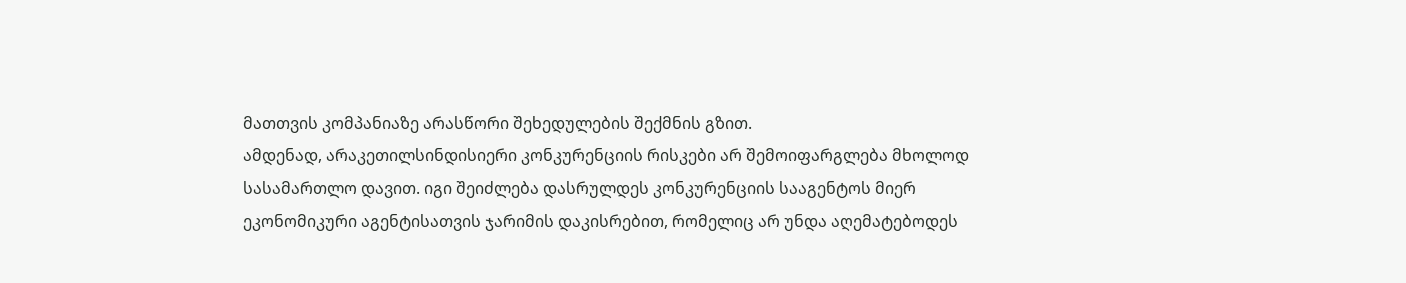მათთვის კომპანიაზე არასწორი შეხედულების შექმნის გზით.
ამდენად, არაკეთილსინდისიერი კონკურენციის რისკები არ შემოიფარგლება მხოლოდ სასამართლო დავით. იგი შეიძლება დასრულდეს კონკურენციის სააგენტოს მიერ ეკონომიკური აგენტისათვის ჯარიმის დაკისრებით, რომელიც არ უნდა აღემატებოდეს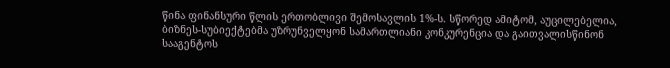წინა ფინანსური წლის ერთობლივი შემოსავლის 1%-ს. სწორედ ამიტომ, აუცილებელია, ბიზნეს-სუბიექტებმა უზრუნველყონ სამართლიანი კონკურენცია და გაითვალისწინონ სააგენტოს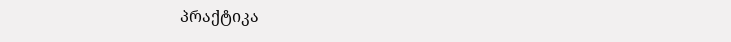პრაქტიკა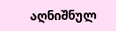აღნიშნულ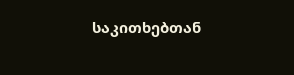საკითხებთან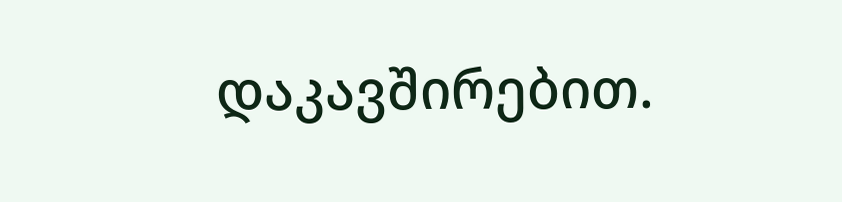დაკავშირებით.